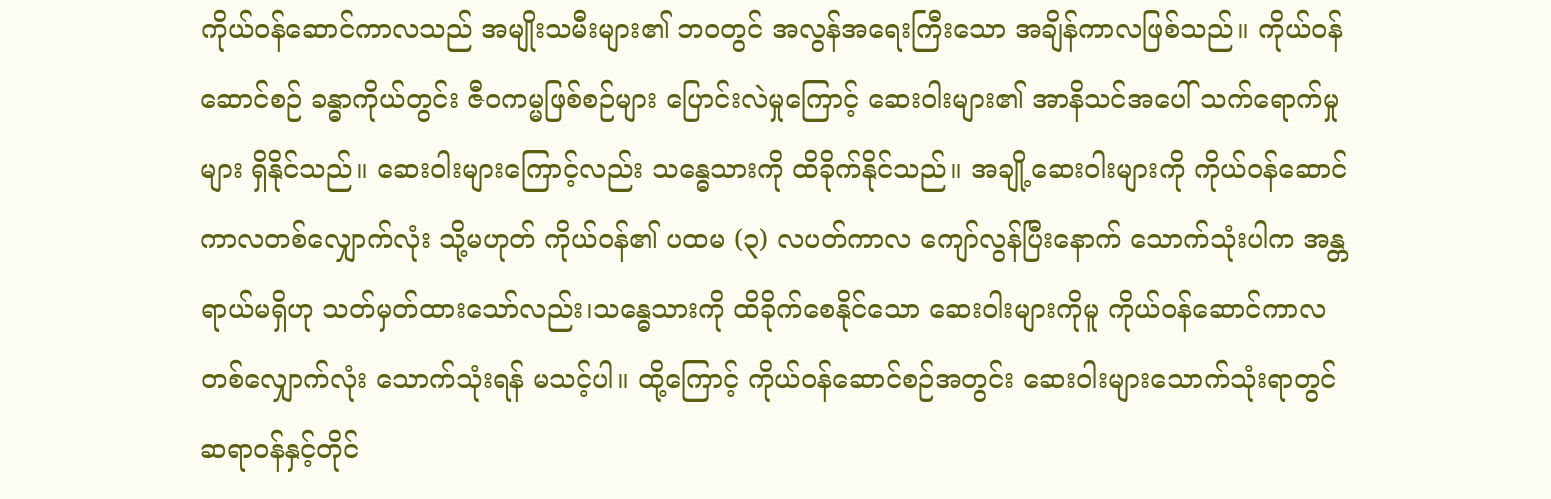ကိုယ်ဝန်ဆောင်ကာလသည် အမျိုးသမီးများ၏ ဘဝတွင် အလွန်အရေးကြီးသော အချိန်ကာလဖြစ်သည်။ ကိုယ်ဝန်ဆောင်စဉ် ခန္ဓာကိုယ်တွင်း ဇီဝကမ္မဖြစ်စဉ်များ ပြောင်းလဲမှုကြောင့် ဆေးဝါးများ၏ အာနိသင်အပေါ် သက်ရောက်မှုများ ရှိနိုင်သည်။ ဆေးဝါးများကြောင့်လည်း သန္ဓေသားကို ထိခိုက်နိုင်သည်။ အချို့ဆေးဝါးများကို ကိုယ်ဝန်ဆောင်ကာလတစ်လျှောက်လုံး သို့မဟုတ် ကိုယ်ဝန်၏ ပထမ (၃) လပတ်ကာလ ကျော်လွန်ပြီးနောက် သောက်သုံးပါက အန္တရာယ်မရှိဟု သတ်မှတ်ထားသော်လည်း၊သန္ဓေသားကို ထိခိုက်စေနိုင်သော ဆေးဝါးများကိုမူ ကိုယ်ဝန်ဆောင်ကာလတစ်လျှောက်လုံး သောက်သုံးရန် မသင့်ပါ။ ထို့ကြောင့် ကိုယ်ဝန်ဆောင်စဉ်အတွင်း ဆေးဝါးများသောက်သုံးရာတွင် ဆရာဝန်နှင့်တိုင်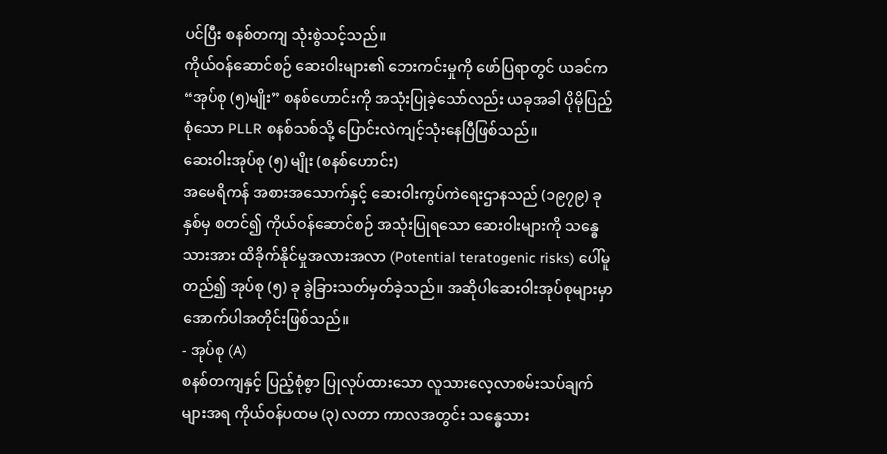ပင်ပြီး စနစ်တကျ သုံးစွဲသင့်သည်။
ကိုယ်ဝန်ဆောင်စဉ် ဆေးဝါးများ၏ ဘေးကင်းမှုကို ဖော်ပြရာတွင် ယခင်က “အုပ်စု (၅)မျိုး” စနစ်ဟောင်းကို အသုံးပြုခဲ့သော်လည်း ယခုအခါ ပိုမိုပြည့်စုံသော PLLR စနစ်သစ်သို့ ပြောင်းလဲကျင့်သုံးနေပြီဖြစ်သည်။
ဆေးဝါးအုပ်စု (၅) မျိုး (စနစ်ဟောင်း)
အမေရိကန် အစားအသောက်နှင့် ဆေးဝါးကွပ်ကဲရေးဌာနသည် (၁၉၇၉) ခုနှစ်မှ စတင်၍ ကိုယ်ဝန်ဆောင်စဉ် အသုံးပြုရသော ဆေးဝါးများကို သန္ဓေသားအား ထိခိုက်နိုင်မှုအလားအလာ (Potential teratogenic risks) ပေါ်မူတည်၍ အုပ်စု (၅) ခု ခွဲခြားသတ်မှတ်ခဲ့သည်။ အဆိုပါဆေးဝါးအုပ်စုများမှာ အောက်ပါအတိုင်းဖြစ်သည်။
- အုပ်စု (A)
စနစ်တကျနှင့် ပြည့်စုံစွာ ပြုလုပ်ထားသော လူသားလေ့လာစမ်းသပ်ချက်များအရ ကိုယ်ဝန်ပထမ (၃) လတာ ကာလအတွင်း သန္ဓေသား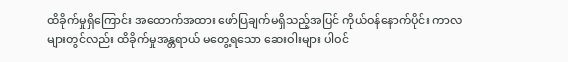ထိခိုက်မှုရှိကြောင်း အထောက်အထား ဖော်ပြချက်မရှိသည့်အပြင် ကိုယ်ဝန်နောက်ပိုင်း ကာလများတွင်လည်း ထိခိုက်မှုအန္တရာယ် မတွေ့ရသော ဆေးဝါးများ ပါဝင်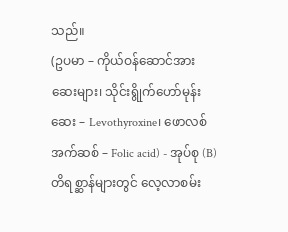သည်။
(ဥပမာ – ကိုယ်ဝန်ဆောင်အားဆေးများ၊ သိုင်းရွိုက်ဟော်မုန်းဆေး – Levothyroxine၊ ဖောလစ်အက်ဆစ် – Folic acid) - အုပ်စု (B)
တိရစ္ဆာန်များတွင် လေ့လာစမ်း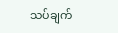သပ်ချက်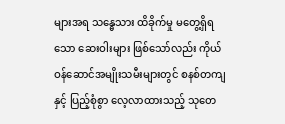များအရ သန္ဓေသား ထိခိုက်မှု မတွေ့ရှိရသော ဆေးဝါးများ ဖြစ်သော်လည်း ကိုယ်ဝန်ဆောင်အမျိုးသမီးများတွင် စနစ်တကျနှင့် ပြည့်စုံစွာ လေ့လာထားသည့် သုတေ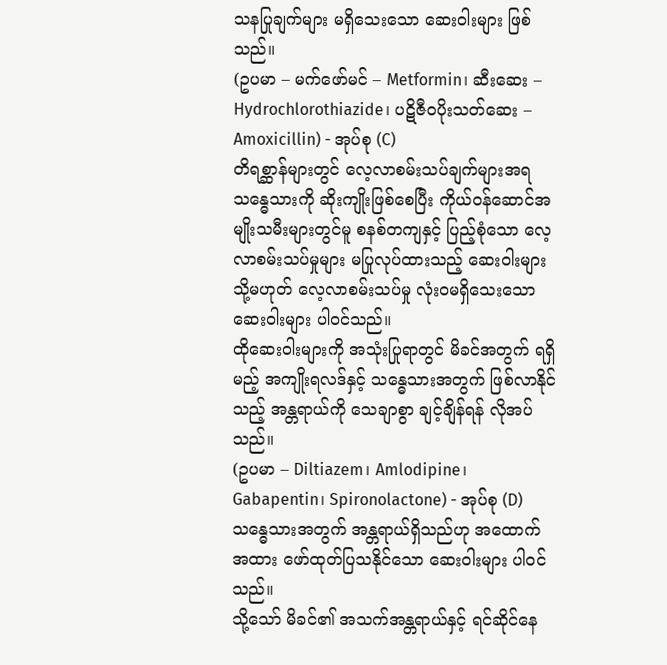သနပြုချက်များ မရှိသေးသော ဆေးဝါးများ ဖြစ်သည်။
(ဥပမာ – မက်ဖော်မင် – Metformin၊ ဆီးဆေး – Hydrochlorothiazide၊ ပဋိဇီဝပိုးသတ်ဆေး – Amoxicillin) - အုပ်စု (C)
တိရစ္ဆာန်များတွင် လေ့လာစမ်းသပ်ချက်များအရ သန္ဓေသားကို ဆိုးကျိုးဖြစ်စေပြီး ကိုယ်ဝန်ဆောင်အမျိုးသမီးများတွင်မူ စနစ်တကျနှင့် ပြည့်စုံသော လေ့လာစမ်းသပ်မှုများ မပြုလုပ်ထားသည့် ဆေးဝါးများ သို့မဟုတ် လေ့လာစမ်းသပ်မှု လုံးဝမရှိသေးသော ဆေးဝါးများ ပါဝင်သည်။
ထိုဆေးဝါးများကို အသုံးပြုရာတွင် မိခင်အတွက် ရရှိမည့် အကျိုးရလဒ်နှင့် သန္ဓေသားအတွက် ဖြစ်လာနိုင်သည့် အန္တရာယ်ကို သေချာစွာ ချင့်ချိန်ရန် လိုအပ်သည်။
(ဥပမာ – Diltiazem၊ Amlodipine၊ Gabapentin၊ Spironolactone) - အုပ်စု (D)
သန္ဓေသားအတွက် အန္တရာယ်ရှိသည်ဟု အထောက်အထား ဖော်ထုတ်ပြသနိုင်သော ဆေးဝါးများ ပါဝင်သည်။
သို့သော် မိခင်၏ အသက်အန္တရာယ်နှင့် ရင်ဆိုင်နေ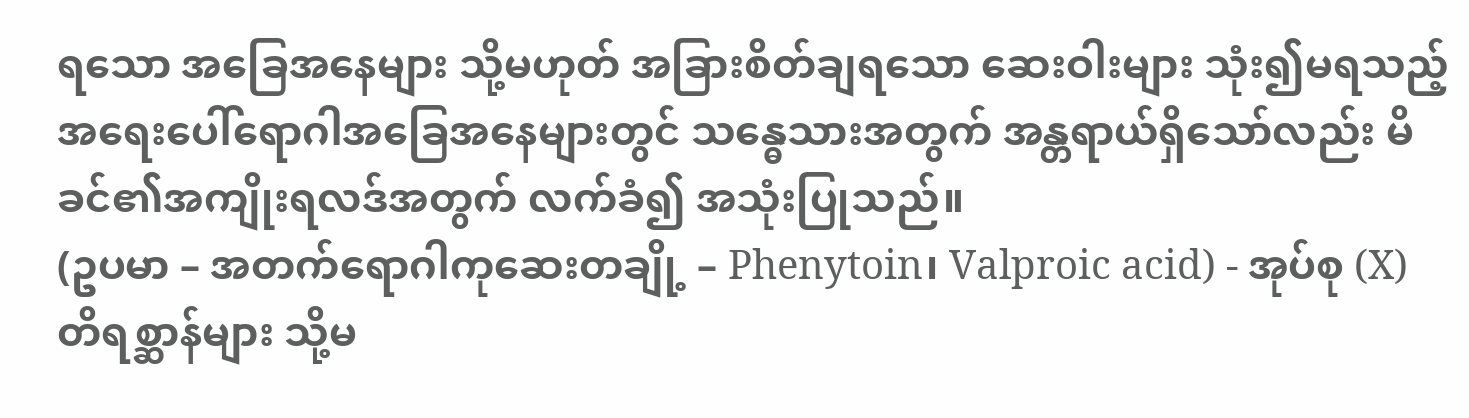ရသော အခြေအနေများ သို့မဟုတ် အခြားစိတ်ချရသော ဆေးဝါးများ သုံး၍မရသည့် အရေးပေါ်ရောဂါအခြေအနေများတွင် သန္ဓေသားအတွက် အန္တရာယ်ရှိသော်လည်း မိခင်၏အကျိုးရလဒ်အတွက် လက်ခံ၍ အသုံးပြုသည်။
(ဥပမာ – အတက်ရောဂါကုဆေးတချို့ – Phenytoin၊ Valproic acid) - အုပ်စု (X)
တိရစ္ဆာန်များ သို့မ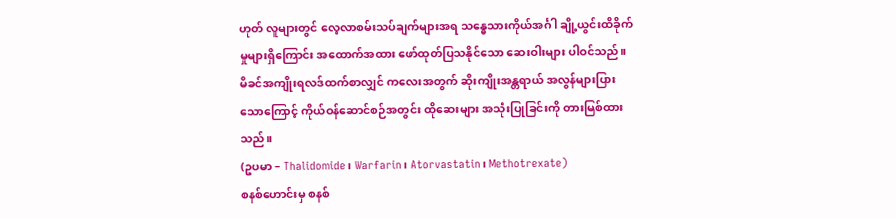ဟုတ် လူများတွင် လေ့လာစမ်းသပ်ချက်များအရ သန္ဓေသားကိုယ်အင်္ဂါ ချို့ယွင်းထိခိုက်မှုများရှိကြောင်း အထောက်အထား ဖော်ထုတ်ပြသနိုင်သော ဆေးဝါးများ ပါဝင်သည်။
မိခင်အကျိုးရလဒ်ထက်စာလျှင် ကလေးအတွက် ဆိုးကျိုးအန္တရာယ် အလွန်များပြားသောကြောင့် ကိုယ်ဝန်ဆောင်စဉ်အတွင်း ထိုဆေးများ အသုံးပြုခြင်းကို တားမြစ်ထားသည်။
(ဥပမာ – Thalidomide၊ Warfarin၊ Atorvastatin၊ Methotrexate)
စနစ်ဟောင်းမှ စနစ်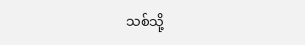သစ်သို့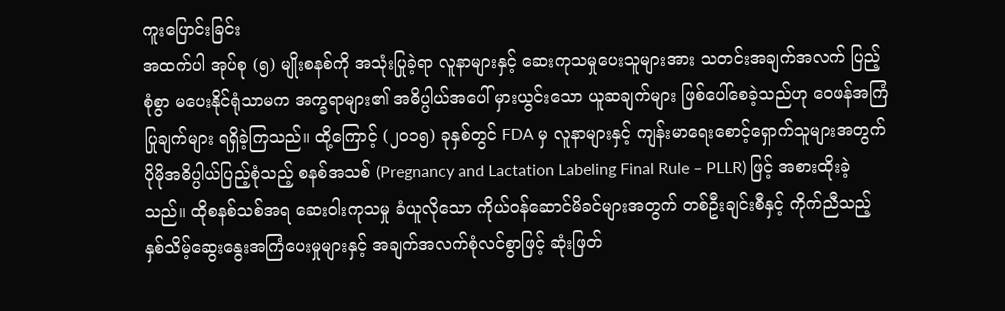ကူးပြောင်းခြင်း
အထက်ပါ အုပ်စု (၅) မျိုးစနစ်ကို အသုံးပြုခဲ့ရာ လူနာများနှင့် ဆေးကုသမှုပေးသူများအား သတင်းအချက်အလက် ပြည့်စုံစွာ မပေးနိုင်ရုံသာမက အက္ခရာများ၏ အဓိပ္ပါယ်အပေါ် မှားယွင်းသော ယူဆချက်များ ဖြစ်ပေါ်စေခဲ့သည်ဟု ဝေဖန်အကြံပြုချက်များ ရရှိခဲ့ကြသည်။ ထို့ကြောင့် (၂၀၁၅) ခုနှစ်တွင် FDA မှ လူနာများနှင့် ကျန်းမာရေးစောင့်ရှောက်သူများအတွက် ပိုမိုအဓိပ္ပါယ်ပြည့်စုံသည့် စနစ်အသစ် (Pregnancy and Lactation Labeling Final Rule – PLLR) ဖြင့် အစားထိုးခဲ့သည်။ ထိုစနစ်သစ်အရ ဆေးဝါးကုသမှု ခံယူလိုသော ကိုယ်ဝန်ဆောင်မိခင်များအတွက် တစ်ဦးချင်းစီနှင့် ကိုက်ညီသည့် နှစ်သိမ့်ဆွေးနွေးအကြံပေးမှုများနှင့် အချက်အလက်စုံလင်စွာဖြင့် ဆုံးဖြတ်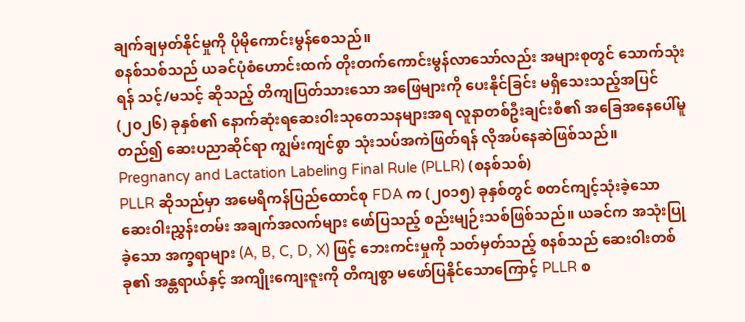ချက်ချမှတ်နိုင်မှုကို ပိုမိုကောင်းမွန်စေသည်။
စနစ်သစ်သည် ယခင်ပုံစံဟောင်းထက် တိုးတက်ကောင်းမွန်လာသော်လည်း အများစုတွင် သောက်သုံးရန် သင့်/မသင့် ဆိုသည့် တိကျပြတ်သားသော အဖြေများကို ပေးနိုင်ခြင်း မရှိသေးသည့်အပြင် (၂၀၂၆) ခုနှစ်၏ နောက်ဆုံးရဆေးဝါးသုတေသနများအရ လူနာတစ်ဦးချင်းစီ၏ အခြေအနေပေါ်မူတည်၍ ဆေးပညာဆိုင်ရာ ကျွမ်းကျင်စွာ သုံးသပ်အကဲဖြတ်ရန် လိုအပ်နေဆဲဖြစ်သည်။
Pregnancy and Lactation Labeling Final Rule (PLLR) (စနစ်သစ်)
PLLR ဆိုသည်မှာ အမေရိကန်ပြည်ထောင်စု FDA က (၂၀၁၅) ခုနှစ်တွင် စတင်ကျင့်သုံးခဲ့သော ဆေးဝါးညွှန်းတမ်း အချက်အလက်များ ဖော်ပြသည့် စည်းမျဉ်းသစ်ဖြစ်သည်။ ယခင်က အသုံးပြုခဲ့သော အက္ခရာများ (A, B, C, D, X) ဖြင့် ဘေးကင်းမှုကို သတ်မှတ်သည့် စနစ်သည် ဆေးဝါးတစ်ခု၏ အန္တရာယ်နှင့် အကျိုးကျေးဇူးကို တိကျစွာ မဖော်ပြနိုင်သောကြောင့် PLLR စ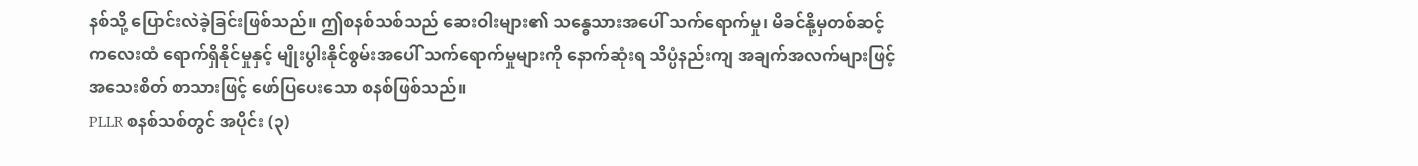နစ်သို့ ပြောင်းလဲခဲ့ခြင်းဖြစ်သည်။ ဤစနစ်သစ်သည် ဆေးဝါးများ၏ သန္ဓေသားအပေါ် သက်ရောက်မှု၊ မိခင်နို့မှတစ်ဆင့် ကလေးထံ ရောက်ရှိနိုင်မှုနှင့် မျိုးပွါးနိုင်စွမ်းအပေါ် သက်ရောက်မှုများကို နောက်ဆုံးရ သိပ္ပံနည်းကျ အချက်အလက်များဖြင့် အသေးစိတ် စာသားဖြင့် ဖော်ပြပေးသော စနစ်ဖြစ်သည်။
PLLR စနစ်သစ်တွင် အပိုင်း (၃)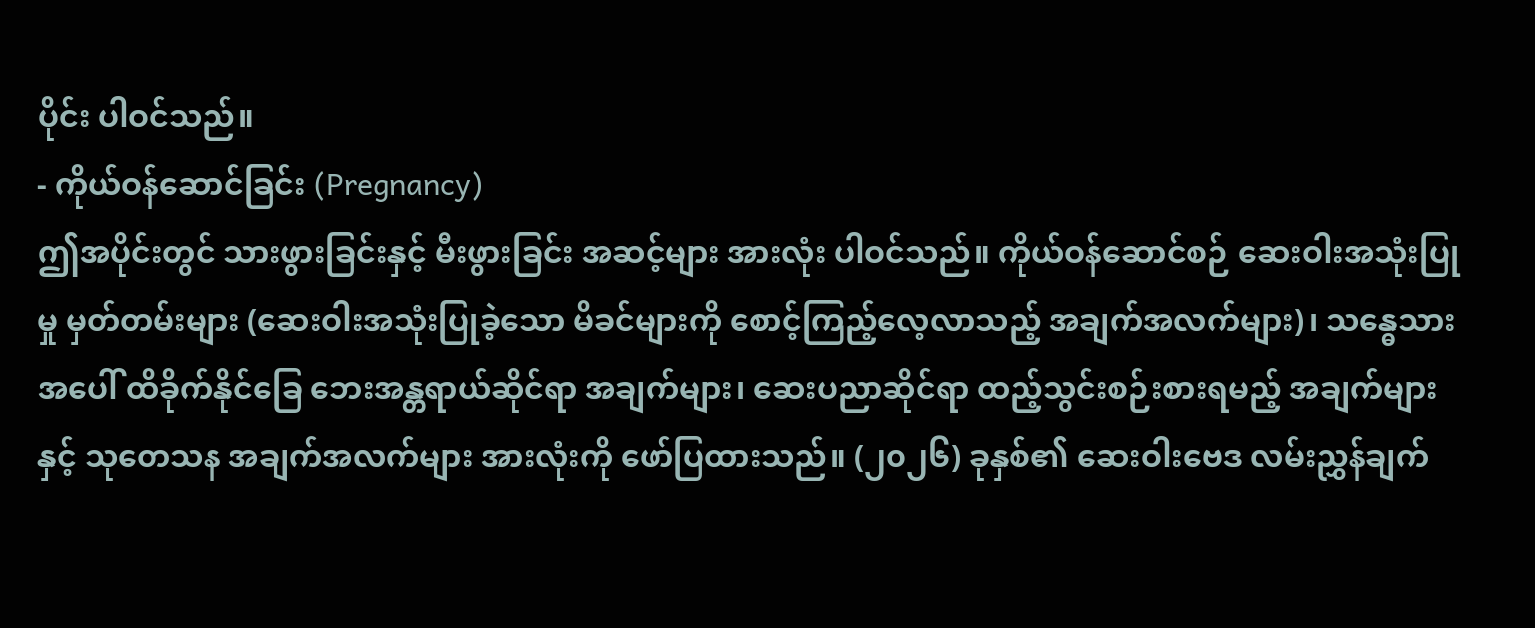ပိုင်း ပါဝင်သည်။
- ကိုယ်ဝန်ဆောင်ခြင်း (Pregnancy)
ဤအပိုင်းတွင် သားဖွားခြင်းနှင့် မီးဖွားခြင်း အဆင့်များ အားလုံး ပါဝင်သည်။ ကိုယ်ဝန်ဆောင်စဉ် ဆေးဝါးအသုံးပြုမှု မှတ်တမ်းများ (ဆေးဝါးအသုံးပြုခဲ့သော မိခင်များကို စောင့်ကြည့်လေ့လာသည့် အချက်အလက်များ)၊ သန္ဓေသားအပေါ် ထိခိုက်နိုင်ခြေ ဘေးအန္တရာယ်ဆိုင်ရာ အချက်များ၊ ဆေးပညာဆိုင်ရာ ထည့်သွင်းစဉ်းစားရမည့် အချက်များနှင့် သုတေသန အချက်အလက်များ အားလုံးကို ဖော်ပြထားသည်။ (၂၀၂၆) ခုနှစ်၏ ဆေးဝါးဗေဒ လမ်းညွှန်ချက်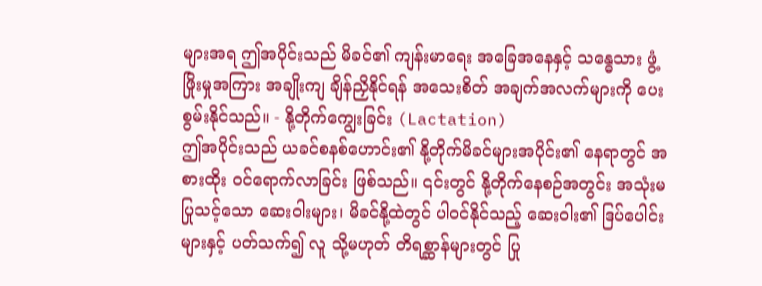များအရ ဤအပိုင်းသည် မိခင်၏ ကျန်းမာရေး အခြေအနေနှင့် သန္ဓေသား ဖွံ့ဖြိုးမှုအကြား အချိုးကျ ချိန်ညှိနိုင်ရန် အသေးစိတ် အချက်အလက်များကို ပေးစွမ်းနိုင်သည်။ - နို့တိုက်ကျွေးခြင်း (Lactation)
ဤအပိုင်းသည် ယခင်စနစ်ဟောင်း၏ နို့တိုက်မိခင်များအပိုင်း၏ နေရာတွင် အစားထိုး ဝင်ရောက်လာခြင်း ဖြစ်သည်။ ၎င်းတွင် နို့တိုက်နေစဉ်အတွင်း အသုံးမပြုသင့်သော ဆေးဝါးများ၊ မိခင်နို့ထဲတွင် ပါဝင်နိုင်သည့် ဆေးဝါး၏ ဒြပ်ပေါင်းများနှင့် ပတ်သက်၍ လူ သို့မဟုတ် တိရစ္ဆာန်များတွင် ပြု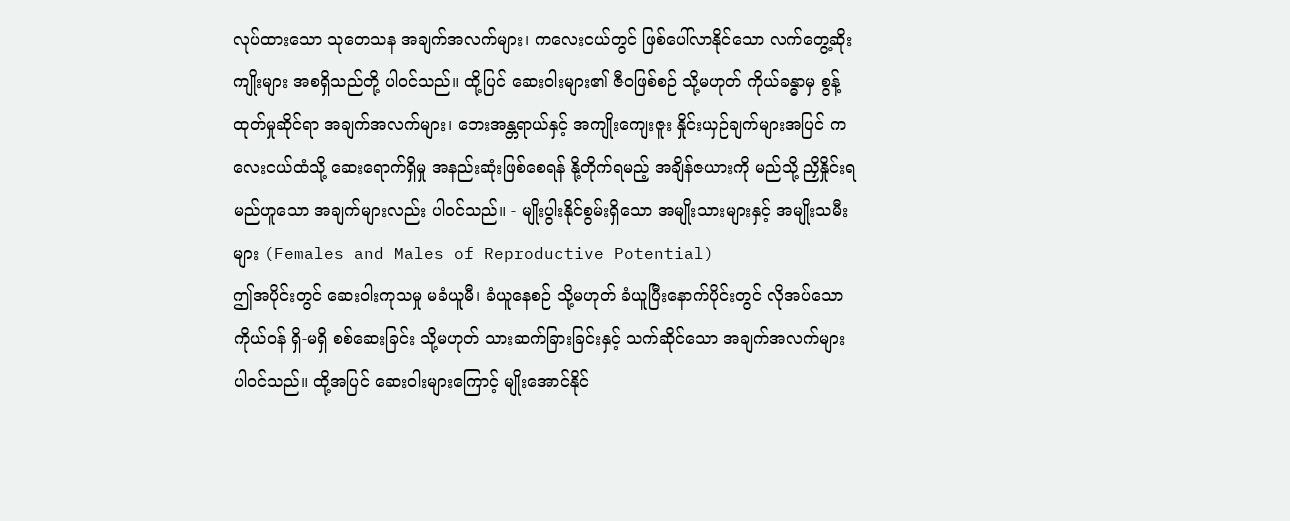လုပ်ထားသော သုတေသန အချက်အလက်များ၊ ကလေးငယ်တွင် ဖြစ်ပေါ်လာနိုင်သော လက်တွေ့ဆိုးကျိုးများ အစရှိသည်တို့ ပါဝင်သည်။ ထို့ပြင် ဆေးဝါးများ၏ ဇီဝဖြစ်စဉ် သို့မဟုတ် ကိုယ်ခန္ဓာမှ စွန့်ထုတ်မှုဆိုင်ရာ အချက်အလက်များ၊ ဘေးအန္တရာယ်နှင့် အကျိုးကျေးဇူး နှိုင်းယှဉ်ချက်များအပြင် ကလေးငယ်ထံသို့ ဆေးရောက်ရှိမှု အနည်းဆုံးဖြစ်စေရန် နို့တိုက်ရမည့် အချိန်ဇယားကို မည်သို့ ညှိနှိုင်းရမည်ဟူသော အချက်များလည်း ပါဝင်သည်။ - မျိုးပွါးနိုင်စွမ်းရှိသော အမျိုးသားများနှင့် အမျိုးသမီးများ (Females and Males of Reproductive Potential)
ဤအပိုင်းတွင် ဆေးဝါးကုသမှု မခံယူမီ၊ ခံယူနေစဉ် သို့မဟုတ် ခံယူပြီးနောက်ပိုင်းတွင် လိုအပ်သော ကိုယ်ဝန် ရှိ-မရှိ စစ်ဆေးခြင်း သို့မဟုတ် သားဆက်ခြားခြင်းနှင့် သက်ဆိုင်သော အချက်အလက်များ ပါဝင်သည်။ ထို့အပြင် ဆေးဝါးများကြောင့် မျိုးအောင်နိုင်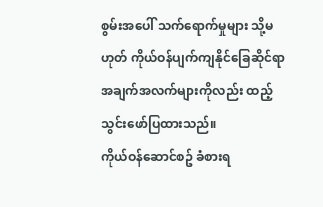စွမ်းအပေါ် သက်ရောက်မှုများ သို့မဟုတ် ကိုယ်ဝန်ပျက်ကျနိုင်ခြေဆိုင်ရာ အချက်အလက်များကိုလည်း ထည့်သွင်းဖော်ပြထားသည်။
ကိုယ်ဝန်ဆောင်စဥ် ခံစားရ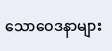သောဝေဒနာများ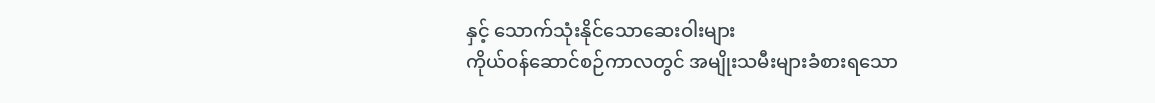နှင့် သောက်သုံးနိုင်သောဆေးဝါးများ
ကိုယ်ဝန်ဆောင်စဉ်ကာလတွင် အမျိုးသမီးများခံစားရသော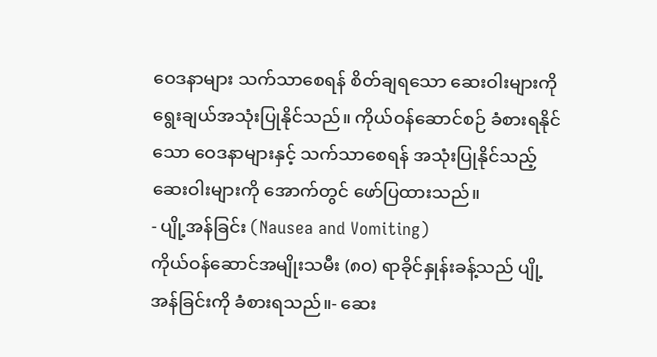ဝေဒနာများ သက်သာစေရန် စိတ်ချရသော ဆေးဝါးများကို ရွေးချယ်အသုံးပြုနိုင်သည်။ ကိုယ်ဝန်ဆောင်စဉ် ခံစားရနိုင်သော ဝေဒနာများနှင့် သက်သာစေရန် အသုံးပြုနိုင်သည့် ဆေးဝါးများကို အောက်တွင် ဖော်ပြထားသည်။
- ပျို့အန်ခြင်း (Nausea and Vomiting)
ကိုယ်ဝန်ဆောင်အမျိုးသမီး (၈၀) ရာခိုင်နှုန်းခန့်သည် ပျို့အန်ခြင်းကို ခံစားရသည်။- ဆေး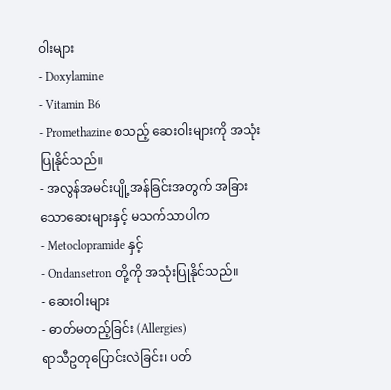ဝါးများ
- Doxylamine
- Vitamin B6
- Promethazine စသည့် ဆေးဝါးများကို အသုံးပြုနိုင်သည်။
- အလွန်အမင်းပျို့အန်ခြင်းအတွက် အခြားသောဆေးများနှင့် မသက်သာပါက
- Metoclopramide နှင့်
- Ondansetron တို့ကို အသုံးပြုနိုင်သည်။
- ဆေးဝါးများ
- ဓာတ်မတည့်ခြင်း (Allergies)
ရာသီဥတုပြောင်းလဲခြင်း၊ ပတ်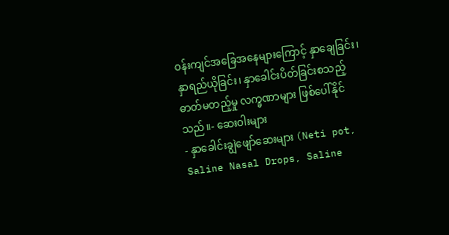ဝန်းကျင်အခြေအနေများကြောင့် နှာချေခြင်း၊ နှာရည်ယိုခြင်း၊ နှာခေါင်းပိတ်ခြင်းစသည့် ဓာတ်မတည့်မှု လက္ခဏာများ ဖြစ်ပေါ်နိုင်သည်။- ဆေးဝါးများ
- နှာခေါင်းချွဲဖျော်ဆေးများ (Neti pot, Saline Nasal Drops, Saline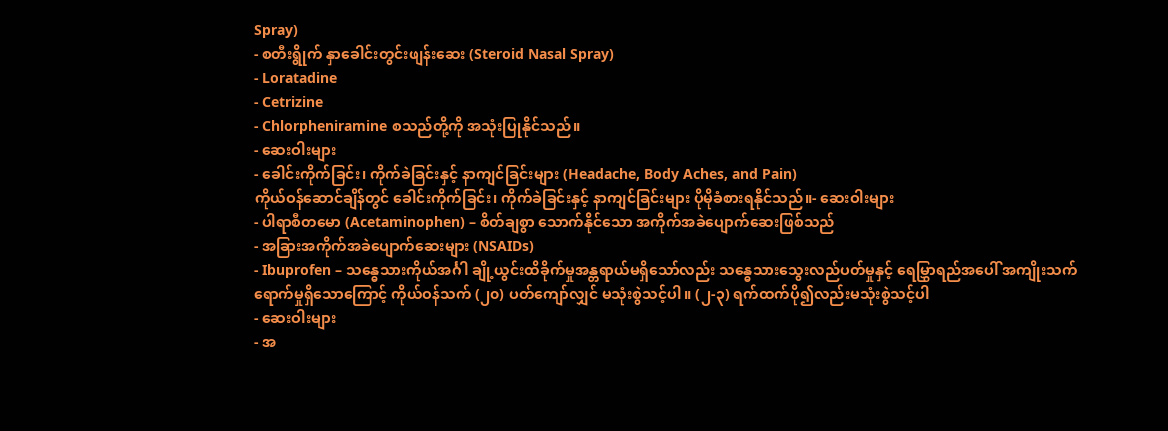Spray)
- စတီးရွိုက် နှာခေါင်းတွင်းဖျန်းဆေး (Steroid Nasal Spray)
- Loratadine
- Cetrizine
- Chlorpheniramine စသည်တို့ကို အသုံးပြုနိုင်သည်။
- ဆေးဝါးများ
- ခေါင်းကိုက်ခြင်း၊ ကိုက်ခဲခြင်းနှင့် နာကျင်ခြင်းများ (Headache, Body Aches, and Pain)
ကိုယ်ဝန်ဆောင်ချိန်တွင် ခေါင်းကိုက်ခြင်း၊ ကိုက်ခဲခြင်းနှင့် နာကျင်ခြင်းများ ပိုမိုခံစားရနိုင်သည်။- ဆေးဝါးများ
- ပါရာစီတမော (Acetaminophen) – စိတ်ချစွာ သောက်နိုင်သော အကိုက်အခဲပျောက်ဆေးဖြစ်သည်
- အခြားအကိုက်အခဲပျောက်ဆေးများ (NSAIDs)
- Ibuprofen – သန္ဓေသားကိုယ်အင်္ဂါ ချို့ယွင်းထိခိုက်မှုအန္တရာယ်မရှိသော်လည်း သန္ဓေသားသွေးလည်ပတ်မှုနှင့် ရေမြွှာရည်အပေါ် အကျိုးသက်ရောက်မှုရှိသောကြောင့် ကိုယ်ဝန်သက် (၂၀) ပတ်ကျော်လျှင် မသုံးစွဲသင့်ပါ။ (၂-၃) ရက်ထက်ပို၍လည်းမသုံးစွဲသင့်ပါ
- ဆေးဝါးများ
- အ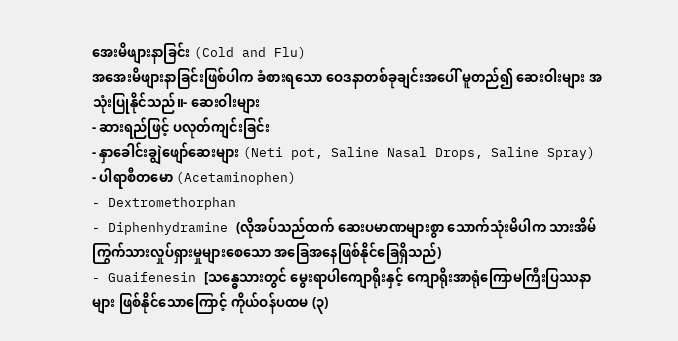အေးမိဖျားနာခြင်း (Cold and Flu)
အအေးမိဖျားနာခြင်းဖြစ်ပါက ခံစားရသော ဝေဒနာတစ်ခုချင်းအပေါ် မူတည်၍ ဆေးဝါးများ အသုံးပြုနိုင်သည်။- ဆေးဝါးများ
- ဆားရည်ဖြင့် ပလုတ်ကျင်းခြင်း
- နှာခေါင်းချွဲဖျော်ဆေးများ (Neti pot, Saline Nasal Drops, Saline Spray)
- ပါရာစီတမော (Acetaminophen)
- Dextromethorphan
- Diphenhydramine (လိုအပ်သည်ထက် ဆေးပမာဏများစွာ သောက်သုံးမိပါက သားအိမ်ကြွက်သားလှုပ်ရှားမှုများစေသော အခြေအနေဖြစ်နိုင်ခြေရှိသည်)
- Guaifenesin [သန္ဓေသားတွင် မွေးရာပါကျောရိုးနှင့် ကျောရိုးအာရုံကြောမကြီးပြဿနာများ ဖြစ်နိုင်သောကြောင့် ကိုယ်ဝန်ပထမ (၃)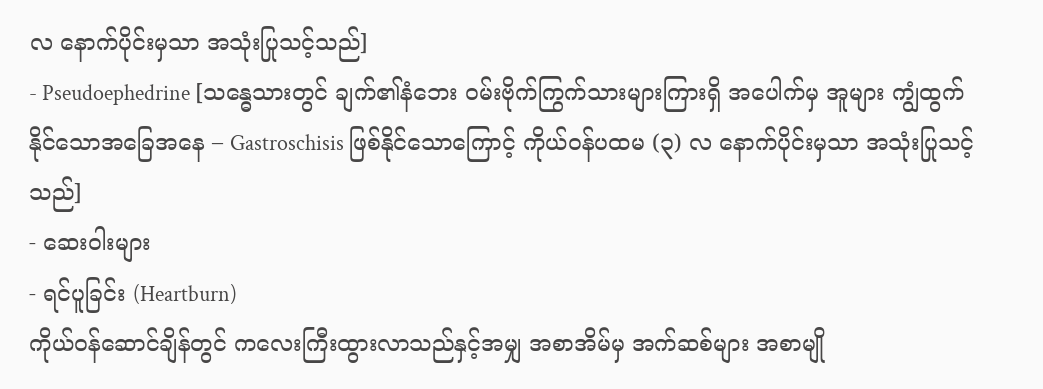လ နောက်ပိုင်းမှသာ အသုံးပြုသင့်သည်]
- Pseudoephedrine [သန္ဓေသားတွင် ချက်၏နံဘေး ဝမ်းဗိုက်ကြွက်သားများကြားရှိ အပေါက်မှ အူများ ကျွံထွက်နိုင်သောအခြေအနေ – Gastroschisis ဖြစ်နိုင်သောကြောင့် ကိုယ်ဝန်ပထမ (၃) လ နောက်ပိုင်းမှသာ အသုံးပြုသင့်သည်]
- ဆေးဝါးများ
- ရင်ပူခြင်း (Heartburn)
ကိုယ်ဝန်ဆောင်ချိန်တွင် ကလေးကြီးထွားလာသည်နှင့်အမျှ အစာအိမ်မှ အက်ဆစ်များ အစာမျို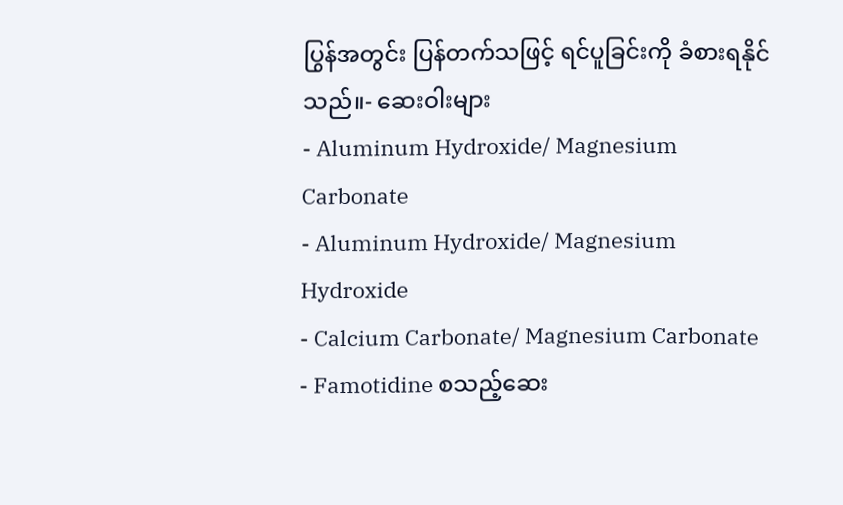ပြွန်အတွင်း ပြန်တက်သဖြင့် ရင်ပူခြင်းကို ခံစားရနိုင်သည်။- ဆေးဝါးများ
- Aluminum Hydroxide/ Magnesium Carbonate
- Aluminum Hydroxide/ Magnesium Hydroxide
- Calcium Carbonate/ Magnesium Carbonate
- Famotidine စသည့်ဆေး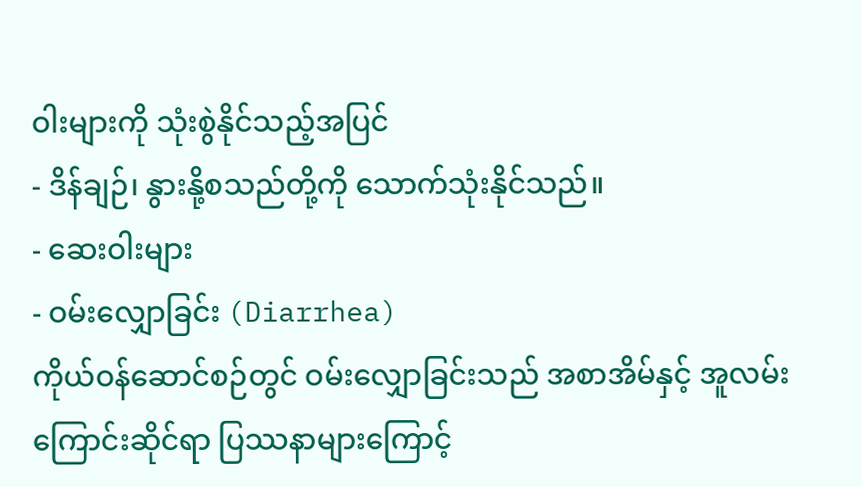ဝါးများကို သုံးစွဲနိုင်သည့်အပြင်
- ဒိန်ချဉ်၊ နွားနို့စသည်တို့ကို သောက်သုံးနိုင်သည်။
- ဆေးဝါးများ
- ဝမ်းလျှောခြင်း (Diarrhea)
ကိုယ်ဝန်ဆောင်စဉ်တွင် ဝမ်းလျှောခြင်းသည် အစာအိမ်နှင့် အူလမ်းကြောင်းဆိုင်ရာ ပြဿနာများကြောင့်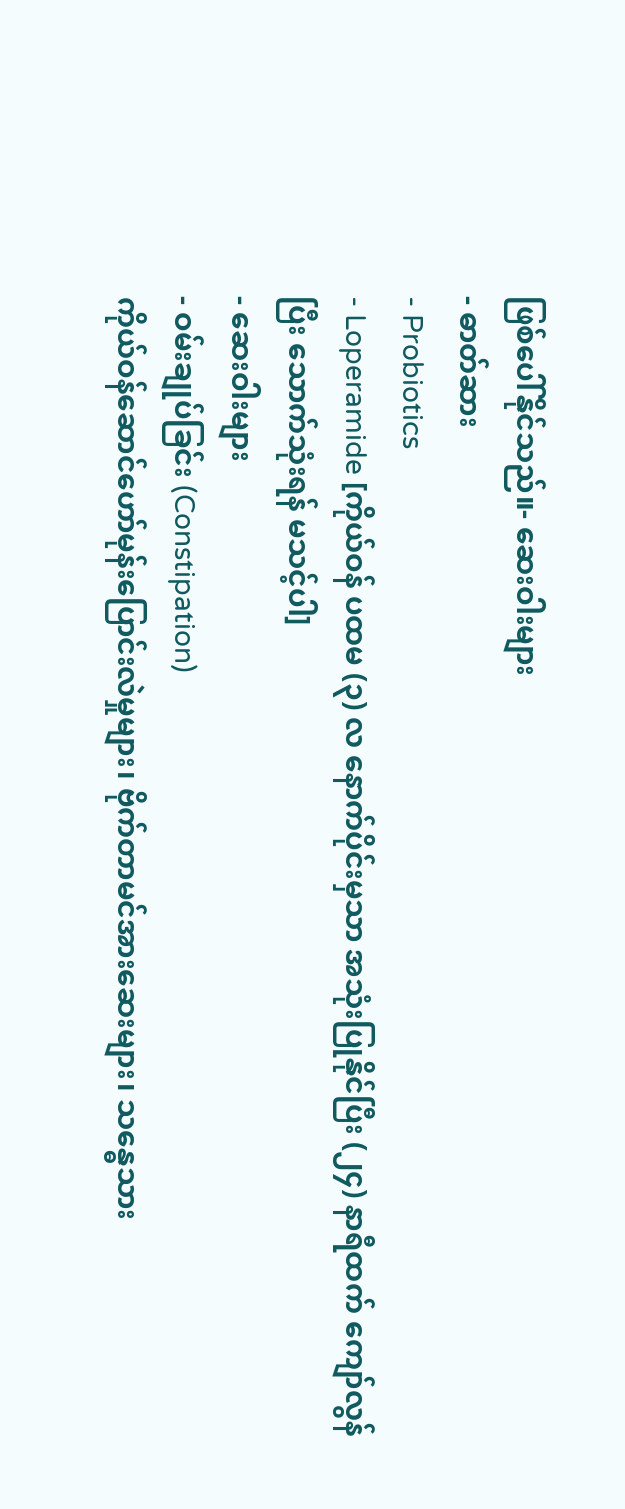ဖြစ်ပေါ်နိုင်သည်။- ဆေးဝါးများ
- ဓာတ်ဆား
- Probiotics
- Loperamide [ကိုယ်ဝန် ပထမ (၃) လ နောက်ပိုင်းမှသာ အသုံးပြုနိုင်ပြီး (၂၄) နာရီထက် ကျော်လွန်ပြီး သောက်သုံးရန် မသင့်ပါ]
- ဆေးဝါးများ
- ဝမ်းချုပ်ခြင်း (Constipation)
ကိုယ်ဝန်ဆောင်ဟော်မုန်းပြောင်းလဲမှုများ၊ ဗိုက်တာမင်အားဆေးများ၊ သန္ဓေသား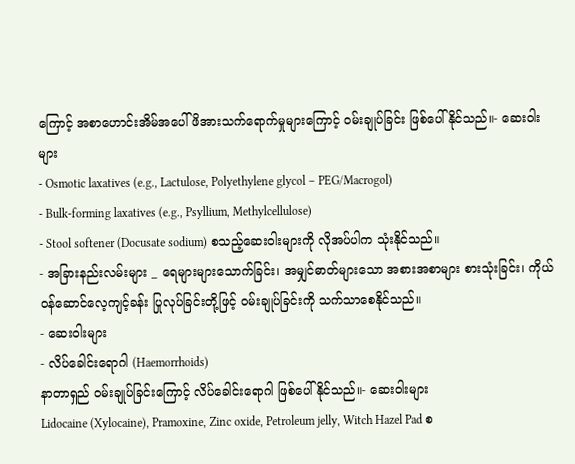ကြောင့် အစာဟောင်းအိမ်အပေါ် ဖိအားသက်ရောက်မှုများကြောင့် ဝမ်းချုပ်ခြင်း ဖြစ်ပေါ်နိုင်သည်။- ဆေးဝါးများ
- Osmotic laxatives (e.g., Lactulose, Polyethylene glycol – PEG/Macrogol)
- Bulk-forming laxatives (e.g., Psyllium, Methylcellulose)
- Stool softener (Docusate sodium) စသည့်ဆေးဝါးများကို လိုအပ်ပါက သုံးနိုင်သည်။
- အခြားနည်းလမ်းများ _ ရေများများသောက်ခြင်း၊ အမျှင်ဓာတ်များသော အစားအစာများ စားသုံးခြင်း၊ ကိုယ်ဝန်ဆောင်လေ့ကျင့်ခန်း ပြုလုပ်ခြင်းတို့ဖြင့် ဝမ်းချုပ်ခြင်းကို သက်သာစေနိုင်သည်။
- ဆေးဝါးများ
- လိပ်ခေါင်းရောဂါ (Haemorrhoids)
နာတာရှည် ဝမ်းချုပ်ခြင်းကြောင့် လိပ်ခေါင်းရောဂါ ဖြစ်ပေါ်နိုင်သည်။- ဆေးဝါးများ
Lidocaine (Xylocaine), Pramoxine, Zinc oxide, Petroleum jelly, Witch Hazel Pad စ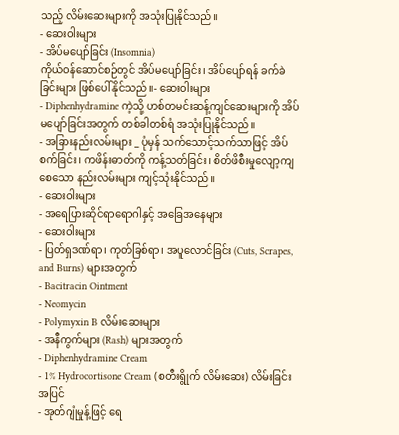သည့် လိမ်းဆေးများကို အသုံးပြုနိုင်သည်။
- ဆေးဝါးများ
- အိပ်မပျော်ခြင်း (Insomnia)
ကိုယ်ဝန်ဆောင်စဉ်တွင် အိပ်မပျော်ခြင်း၊ အိပ်ပျော်ရန် ခက်ခဲခြင်းများ ဖြစ်ပေါ်နိုင်သည်။- ဆေးဝါးများ
- Diphenhydramine ကဲ့သို့ ဟစ်တမင်းဆန့်ကျင်ဆေးများကို အိပ်မပျော်ခြင်းအတွက် တစ်ခါတစ်ရံ အသုံးပြုနိုင်သည်။
- အခြားနည်းလမ်းများ _ ပုံမှန် သက်သောင့်သက်သာဖြင့် အိပ်စက်ခြင်း၊ ကဖိန်းဓာတ်ကို ကန့်သတ်ခြင်း၊ စိတ်ဖိစီးမှုလျော့ကျစေသော နည်းလမ်းများ ကျင့်သုံးနိုင်သည်။
- ဆေးဝါးများ
- အရေပြားဆိုင်ရာရောဂါနှင့် အခြေအနေများ
- ဆေးဝါးများ
- ပြတ်ရှဒဏ်ရာ၊ ကုတ်ခြစ်ရာ၊ အပူလောင်ခြင်း (Cuts, Scrapes, and Burns) များအတွက်
- Bacitracin Ointment
- Neomycin
- Polymyxin B လိမ်းဆေးများ
- အနီကွက်များ (Rash) များအတွက်
- Diphenhydramine Cream
- 1% Hydrocortisone Cream (စတီးရွိုက် လိမ်းဆေး) လိမ်းခြင်းအပြင်
- အုတ်ဂျုံမှုန့်ဖြင့် ရေ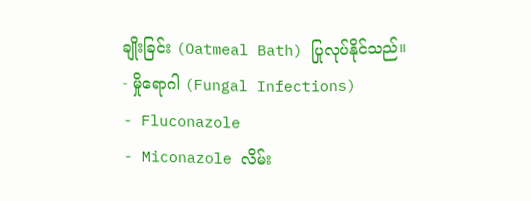ချိုးခြင်း (Oatmeal Bath) ပြုလုပ်နိုင်သည်။
- မှိုရောဂါ (Fungal Infections)
- Fluconazole
- Miconazole လိမ်း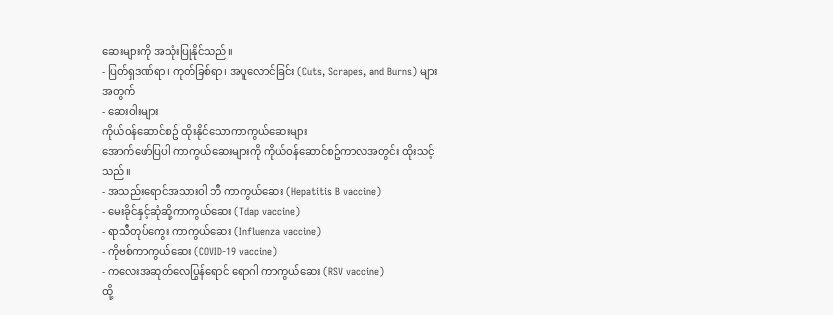ဆေးများကို အသုံးပြုနိုင်သည်။
- ပြတ်ရှဒဏ်ရာ၊ ကုတ်ခြစ်ရာ၊ အပူလောင်ခြင်း (Cuts, Scrapes, and Burns) များအတွက်
- ဆေးဝါးများ
ကိုယ်ဝန်ဆောင်စဥ် ထိုးနိုင်သောကာကွယ်ဆေးများ
အောက်ဖော်ပြပါ ကာကွယ်ဆေးများကို ကိုယ်ဝန်ဆောင်စဥ်ကာလအတွင်း ထိုးသင့်သည်။
- အသည်းရောင်အသားဝါ ဘီ ကာကွယ်ဆေး (Hepatitis B vaccine)
- မေးခိုင်နှင့်ဆုံဆို့ကာကွယ်ဆေး (Tdap vaccine)
- ရာသီတုပ်ကွေး ကာကွယ်ဆေး (Influenza vaccine)
- ကိုဗစ်ကာကွယ်ဆေး (COVID-19 vaccine)
- ကလေးအဆုတ်လေပြွန်ရောင် ရောဂါ ကာကွယ်ဆေး (RSV vaccine)
ထို့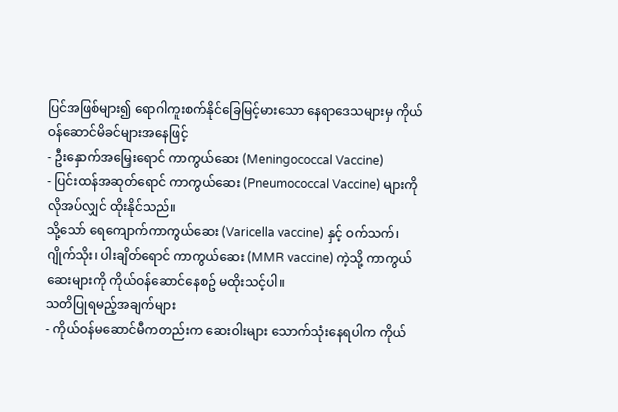ပြင်အဖြစ်များ၍ ရောဂါကူးစက်နိုင်ခြေမြင့်မားသော နေရာဒေသများမှ ကိုယ်ဝန်ဆောင်မိခင်များအနေဖြင့်
- ဦးနှောက်အမြှေးရောင် ကာကွယ်ဆေး (Meningococcal Vaccine)
- ပြင်းထန်အဆုတ်ရောင် ကာကွယ်ဆေး (Pneumococcal Vaccine) များကို လိုအပ်လျှင် ထိုးနိုင်သည်။
သို့သော် ရေကျောက်ကာကွယ်ဆေး (Varicella vaccine) နှင့် ဝက်သက်၊ ဂျိုက်သိုး၊ ပါးချိတ်ရောင် ကာကွယ်ဆေး (MMR vaccine) ကဲ့သို့ ကာကွယ်ဆေးများကို ကိုယ်ဝန်ဆောင်နေစဥ် မထိုးသင့်ပါ။
သတိပြုရမည့်အချက်များ
- ကိုယ်ဝန်မဆောင်မီကတည်းက ဆေးဝါးများ သောက်သုံးနေရပါက ကိုယ်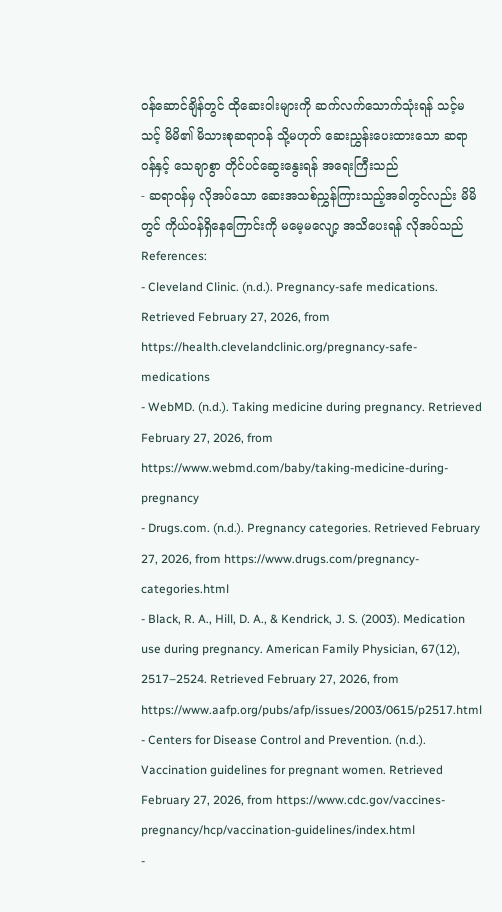ဝန်ဆောင်ချိန်တွင် ထိုဆေးဝါးများကို ဆက်လက်သောက်သုံးရန် သင့်မသင့် မိမိ၏ မိသားစုဆရာဝန် သို့မဟုတ် ဆေးညွှန်းပေးထားသော ဆရာဝန်နှင့် သေချာစွာ တိုင်ပင်ဆွေးနွေးရန် အရေးကြီးသည်
- ဆရာဝန်မှ လိုအပ်သော ဆေးအသစ်ညွှန်ကြားသည့်အခါတွင်လည်း မိမိတွင် ကိုယ်ဝန်ရှိနေကြောင်းကို မမေ့မလျော့ အသိပေးရန် လိုအပ်သည်
References:
- Cleveland Clinic. (n.d.). Pregnancy-safe medications. Retrieved February 27, 2026, from https://health.clevelandclinic.org/pregnancy-safe-medications
- WebMD. (n.d.). Taking medicine during pregnancy. Retrieved February 27, 2026, from https://www.webmd.com/baby/taking-medicine-during-pregnancy
- Drugs.com. (n.d.). Pregnancy categories. Retrieved February 27, 2026, from https://www.drugs.com/pregnancy-categories.html
- Black, R. A., Hill, D. A., & Kendrick, J. S. (2003). Medication use during pregnancy. American Family Physician, 67(12), 2517–2524. Retrieved February 27, 2026, from https://www.aafp.org/pubs/afp/issues/2003/0615/p2517.html
- Centers for Disease Control and Prevention. (n.d.). Vaccination guidelines for pregnant women. Retrieved February 27, 2026, from https://www.cdc.gov/vaccines-pregnancy/hcp/vaccination-guidelines/index.html
-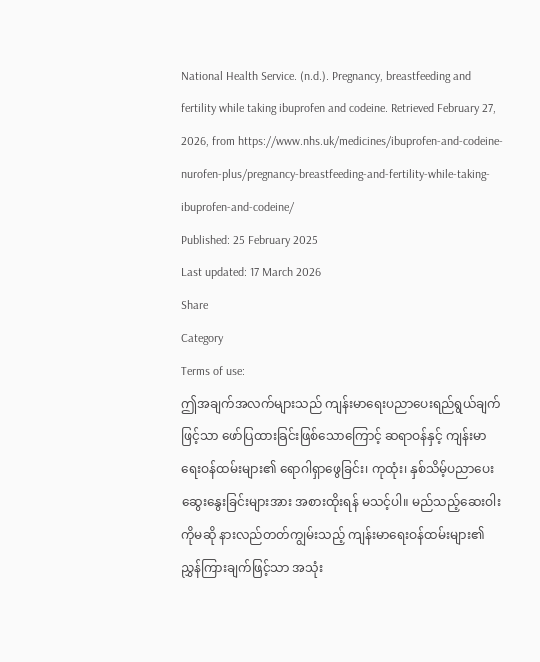National Health Service. (n.d.). Pregnancy, breastfeeding and fertility while taking ibuprofen and codeine. Retrieved February 27, 2026, from https://www.nhs.uk/medicines/ibuprofen-and-codeine-nurofen-plus/pregnancy-breastfeeding-and-fertility-while-taking-ibuprofen-and-codeine/
Published: 25 February 2025
Last updated: 17 March 2026
Share
Category
Terms of use:
ဤအချက်အလက်များသည် ကျန်းမာရေးပညာပေးရည်ရွယ်ချက်ဖြင့်သာ ဖော်ပြထားခြင်းဖြစ်သောကြောင့် ဆရာဝန်နှင့် ကျန်းမာရေးဝန်ထမ်းများ၏ ရောဂါရှာဖွေခြင်း၊ ကုထုံး၊ နှစ်သိမ့်ပညာပေးဆွေးနွေးခြင်းများအား အစားထိုးရန် မသင့်ပါ။ မည်သည့်ဆေးဝါးကိုမဆို နားလည်တတ်ကျွမ်းသည့် ကျန်းမာရေးဝန်ထမ်းများ၏ ညွှန်ကြားချက်ဖြင့်သာ အသုံး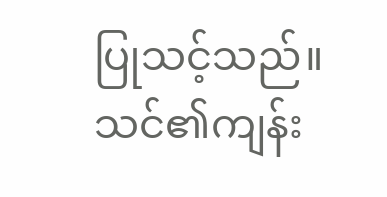ပြုသင့်သည်။
သင်၏ကျန်း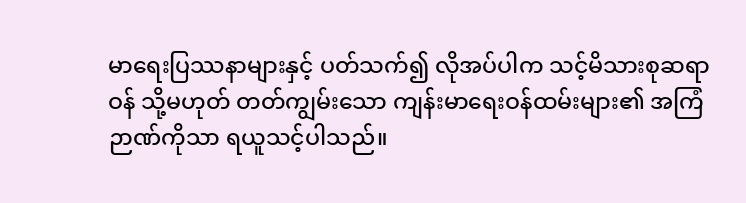မာရေးပြဿနာများနှင့် ပတ်သက်၍ လိုအပ်ပါက သင့်မိသားစုဆရာဝန် သို့မဟုတ် တတ်ကျွမ်းသော ကျန်းမာရေးဝန်ထမ်းများ၏ အကြံဉာဏ်ကိုသာ ရယူသင့်ပါသည်။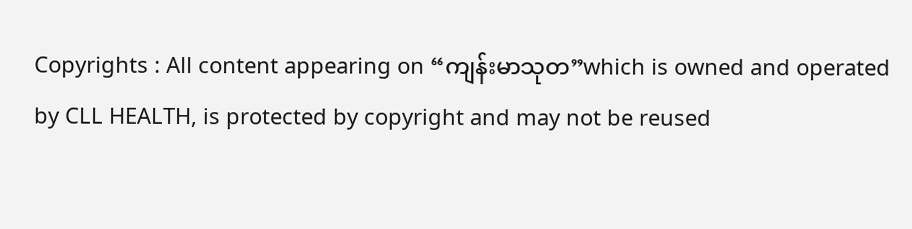Copyrights : All content appearing on “ကျန်းမာသုတ”which is owned and operated by CLL HEALTH, is protected by copyright and may not be reused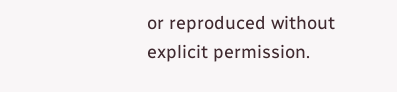or reproduced without explicit permission.